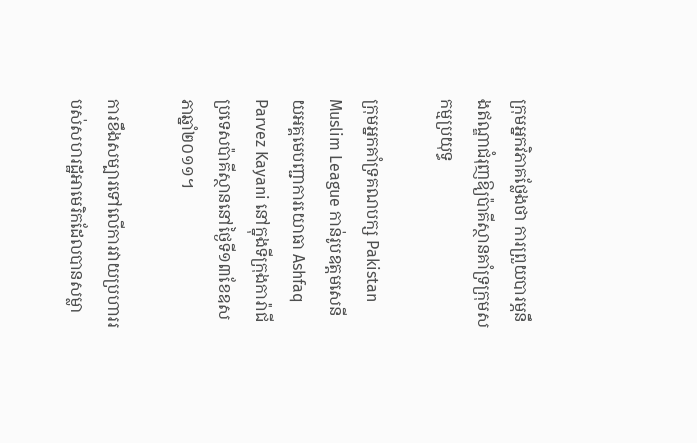ក្រុមអ្នកវិភាគថ្លែងថា ការព្រួយបារម្ភនឹងឥណ្ឌាជំរុញឱ្យប៉ាគីស្ថានគាំទ្រក្រុមសកម្មប្រយុទ្ធ

ក្រុមអ្នកគាំទ្រគណបក្ស Pakistan Muslim League កាន់រូបឧត្តមសេនីយអគ្គមេបញ្ជាការយោធា Ashfaq Parvez Kayani នៅក្នុងទីក្រុងការ៉ាជី ប្រទេសប៉ាគីស្ថាននៅថ្ងៃទី១៣ខែឧសភាឆ្នាំ២០១១។

ការខឹងសម្បារទៅលើការវាយប្រហាររបស់សហរដ្ឋអាមេរិកដែលបានសម្លា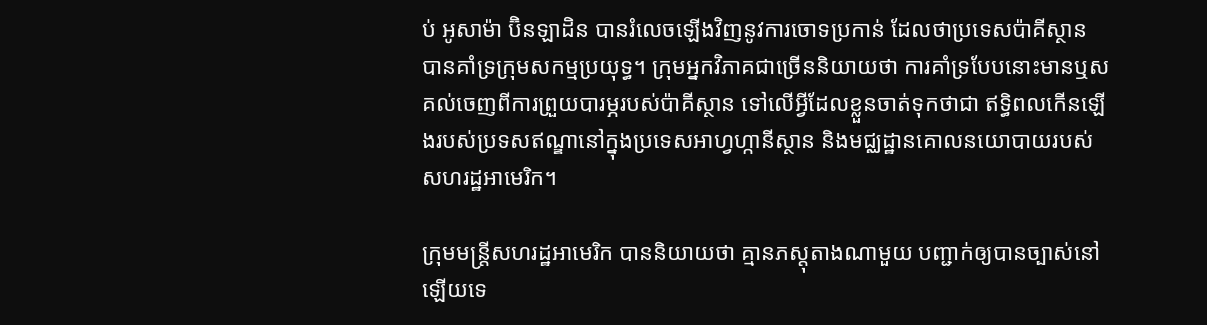ប់ អូសាម៉ា ប៊ិនឡាដិន បានរំលេចឡើងវិញនូវការចោទប្រកាន់ ដែលថាប្រទេសប៉ាគីស្ថាន បានគាំទ្រក្រុមសកម្មប្រយុទ្ធ។ ក្រុមអ្នកវិភាគជាច្រើននិយាយថា ការគាំទ្របែបនោះមានឬសគល់ចេញពីការព្រួយបារម្ភរបស់ប៉ាគីស្ថាន ទៅលើអ្វីដែលខ្លួនចាត់ទុកថាជា ឥទ្ធិពលកើនឡើងរបស់ប្រទសឥណ្ឌានៅក្នុងប្រទេសអាហ្វហ្កានីស្ថាន និងមជ្ឈដ្ឋានគោលនយោបាយរបស់សហរដ្ឋអាមេរិក។

ក្រុមមន្ត្រីសហរដ្ឋអាមេរិក បាននិយាយថា គ្មានភស្តុតាងណាមួយ បញ្ជាក់ឲ្យបានច្បាស់នៅឡើយទេ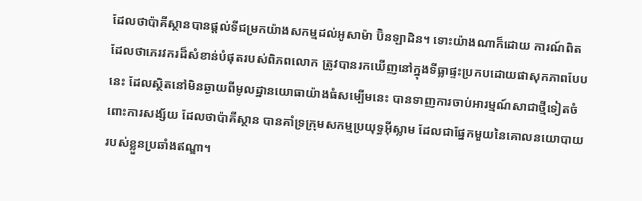ដែលថាប៉ាគីស្ថានបានផ្តល់ទីជម្រកយ៉ាងសកម្មដល់អូសាម៉ា ប៊ិនឡាដិន។ ទោះយ៉ាងណាក៏ដោយ ការណ៍ពិតដែលថាភេរវករដ៏សំខាន់បំផុតរបស់ពិភពលោក ត្រូវបានរកឃើញនៅក្នុងទីធ្លាផ្ទះប្រកបដោយផាសុកភាពបែបនេះ ដែលស្ថិតនៅមិនឆ្ងាយពីមូលដ្ឋានយោធាយ៉ាងធំសម្បើមនេះ បានទាញការចាប់អារម្មណ៍សាជាថ្មីទៀតចំពោះការសង្ស័យ ដែលថាប៉ាគីស្ថាន បានគាំទ្រក្រុមសកម្មប្រយុទ្ធអ៊ីស្លាម ដែលជាផែ្នកមួយនៃគោលនយោបាយរបស់ខ្លួនប្រឆាំងឥណ្ឌា។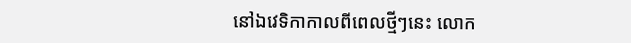នៅឯវេទិកាកាលពីពេលថ្មីៗនេះ លោក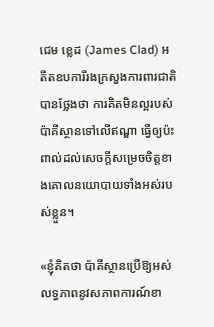ជេម ខ្លេដ (James Clad) អតីតឧបការីរងក្រសួងការពារជាតិ បានថ្លែងថា ការគិតមិនល្អរបស់ប៉ាគីស្ថានទៅលើឥណ្ឌា ធ្វើឲ្យប៉ះពាល់ដល់សេចក្តីសម្រេចចិត្តខាងគោលនយោបាយទាំងអស់របស់ខ្លួន។

«ខ្ញុំគិតថា ប៉ាគីស្ថានប្រើឱ្យអស់លទ្ធភាពនូវសភាពការណ៍ខា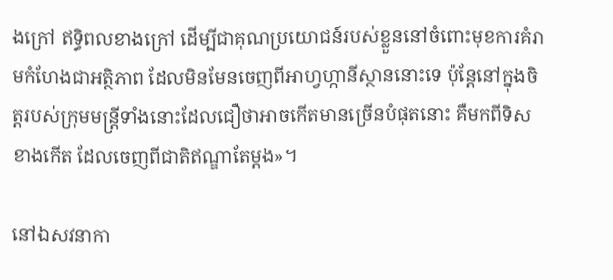ងក្រៅ ឥទ្ធិពលខាងក្រៅ ដើម្បីជាគុណប្រយោជន៍របស់ខ្លួននៅចំពោះមុខការគំរាមកំហែងជាអតិ្ថភាព ដែលមិនមែនចេញពីអាហ្វហ្កានីស្ថាននោះទេ ប៉ុន្តែនៅក្នុងចិត្តរបស់ក្រុមមន្ត្រីទាំងនោះដែលជឿថាអាចកើតមានច្រើនបំផុតនោះ គឺមកពីទិសខាងកើត ដែលចេញពីជាតិឥណ្ឌាតែម្តង»។

នៅឯសវនាកា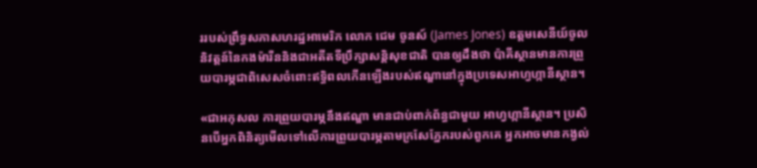ររបស់ព្រឹទ្ធសភាសហរដ្ឋអាមេរិក លោក ជេម ចូនស៍ (James Jones) ឧត្តមសេនីយ៍ចូលនិវត្តន៍នៃកងម៉ារីននិងជាអតីតទីប្រឹក្សាសនិ្តសុខជាតិ បានឲ្យដឹងថា ប៉ាគីស្ថានមានការព្រួយបារម្ភជាពិសេសចំពោះឥទ្ធិពលកើនឡើងរបស់ឥណ្ឌានៅក្នុងប្រទេសអាហ្វហ្កានីស្ថាន។

«ជាអកុសល ការព្រួយបារម្ភនឹងឥណ្ឌា មានជាប់ពាក់ព័ន្ធជាមួយ អាហ្វហ្កានីស្ថាន។ ប្រសិនបើអ្នកពិនិត្យមើលទៅលើការព្រួយបារម្ភតាមក្រសែភ្នែករបស់ពួកគេ អ្នកអាចមានកង្វល់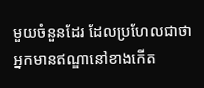មួយចំនួនដែរ ដែលប្រហែលជាថា អ្នកមានឥណ្ឌានៅខាងកើត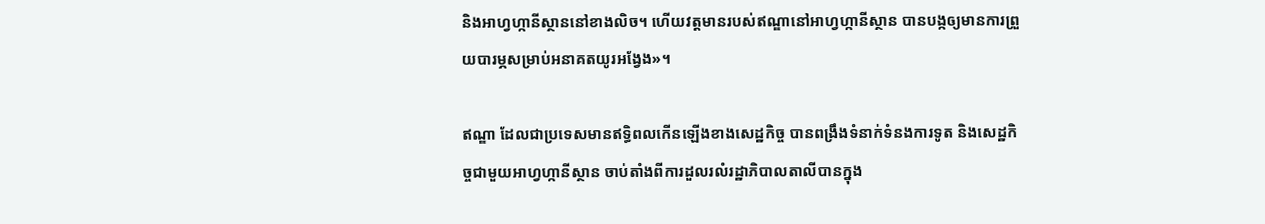និងអាហ្វហ្កានីស្ថាននៅខាងលិច។ ហើយវត្តមានរបស់ឥណ្ឌានៅអាហ្វហ្កានីស្ថាន បានបង្កឲ្យមានការព្រួយបារម្ភសម្រាប់អនាគតយូរអង្វែង»។

ឥណ្ឌា ដែលជាប្រទេសមានឥទ្ធិពលកើនឡើងខាងសេដ្ឋកិច្ច បានពង្រឹងទំនាក់ទំនងការទូត និងសេដ្ឋកិច្ចជាមួយអាហ្វហ្កានីស្ថាន ចាប់តាំងពីការដួលរលំរដ្ឋាភិបាលតាលីបានក្នុង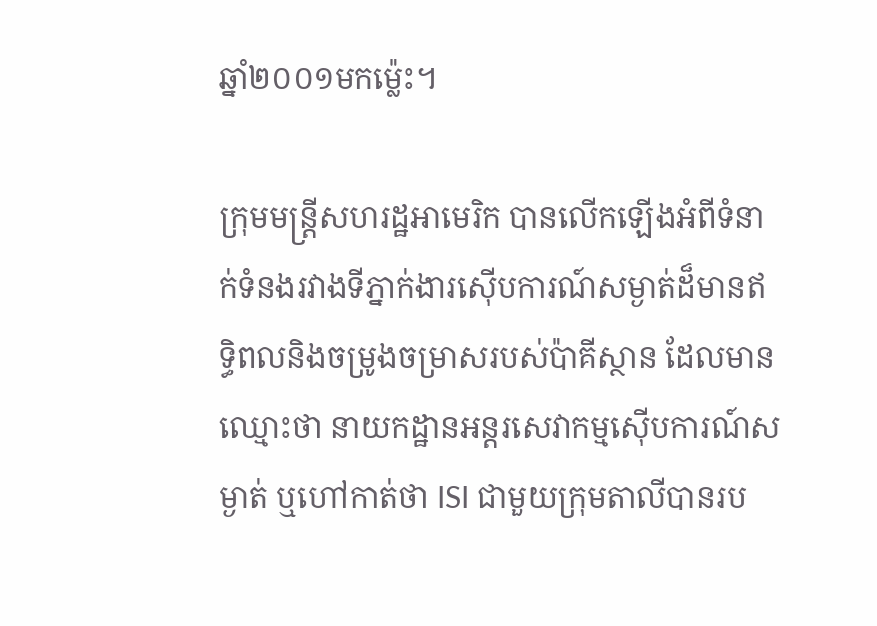ឆ្នាំ២០០១មកម៉្លេះ។

ក្រុមមន្ត្រីសហរដ្ឋអាមេរិក បានលើកឡើងអំពីទំនាក់ទំនងរវាងទីភ្នាក់ងារស៊ើបការណ៍សម្ងាត់ដ៏មានឥទ្ធិពលនិងចម្រូងចម្រាសរបស់ប៉ាគីស្ថាន ដែលមានឈ្មោះថា នាយកដ្ឋានអន្តរសេវាកម្មស៊ើបការណ៍សម្ងាត់ ឬហៅកាត់ថា ISI ជាមួយក្រុមតាលីបានរប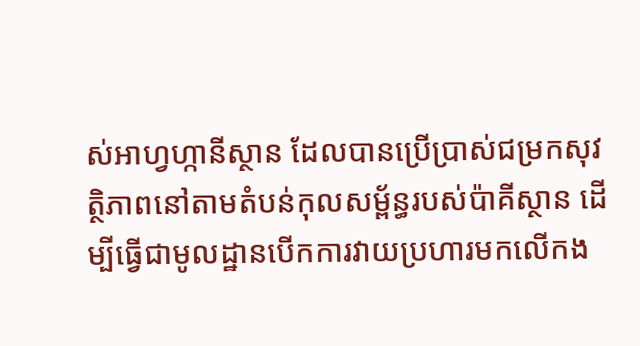ស់អាហ្វហ្កានីស្ថាន ដែលបានប្រើប្រាស់ជម្រកសុវត្ថិភាពនៅតាមតំបន់កុលសម្ព័ន្ធរបស់ប៉ាគីស្ថាន ដើម្បីធ្វើជាមូលដ្ឋានបើកការវាយប្រហារមកលើកង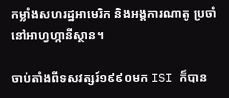កម្លាំងសហរដ្ឋអាមេរិក និងអង្គការណាតូ ប្រចាំនៅអាហ្វហ្កានីស្ថាន។

ចាប់តាំងពីទសវត្សរ៍១៩៩០មក ISI ក៏បាន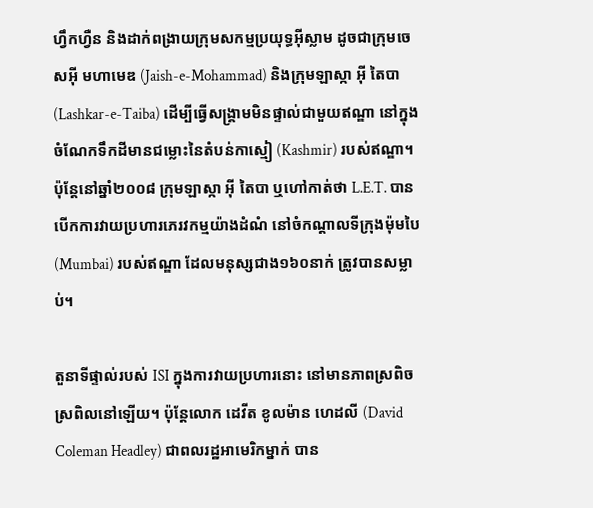ហ្វឹកហ្វឺន និងដាក់ពង្រាយក្រុមសកម្មប្រយុទ្ធអ៊ីស្លាម ដូចជាក្រុមចេសអ៊ី មហាមេឌ (Jaish-e-Mohammad) និងក្រុមឡាស្កា អ៊ី តៃបា (Lashkar-e-Taiba) ដើម្បីធ្វើសង្គ្រាមមិនផ្ទាល់ជាមួយឥណ្ឌា នៅក្នុងចំណែកទឹកដីមានជម្លោះនៃតំបន់កាស្មៀ (Kashmir) របស់ឥណ្ឌា។ ប៉ុន្តែនៅឆ្នាំ២០០៨ ក្រុមឡាស្កា អ៊ី តៃបា ឬហៅកាត់ថា L.E.T. បានបើកការវាយប្រហារភេរវកម្មយ៉ាងដំណំ នៅចំកណ្តាលទីក្រុងម៉ុមបៃ (Mumbai) របស់ឥណ្ឌា ដែលមនុស្សជាង១៦០នាក់ ត្រូវបានសម្លាប់។

តួនាទីផ្ទាល់របស់ ISI ក្នុងការវាយប្រហារនោះ នៅមានភាពស្រពិចស្រពិលនៅឡើយ។ ប៉ុន្តែលោក ដេវីត ខូលម៉ាន ហេដលី (David Coleman Headley) ជាពលរដ្ឋអាមេរិកម្នាក់ បាន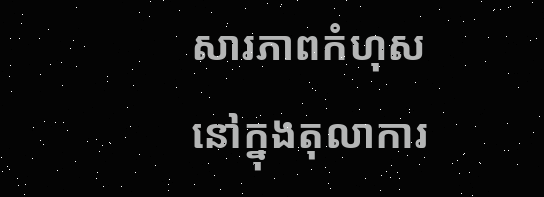សារភាពកំហុសនៅក្នុងតុលាការ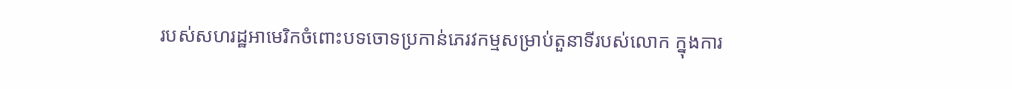របស់សហរដ្ឋអាមេរិកចំពោះបទចោទប្រកាន់ភេរវកម្មសម្រាប់តួនាទីរបស់លោក ក្នុងការ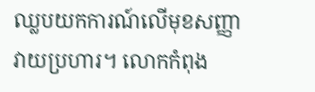ឈ្លបយកការណ៍លើមុខសញ្ញាវាយប្រហារ។ លោកកំពុង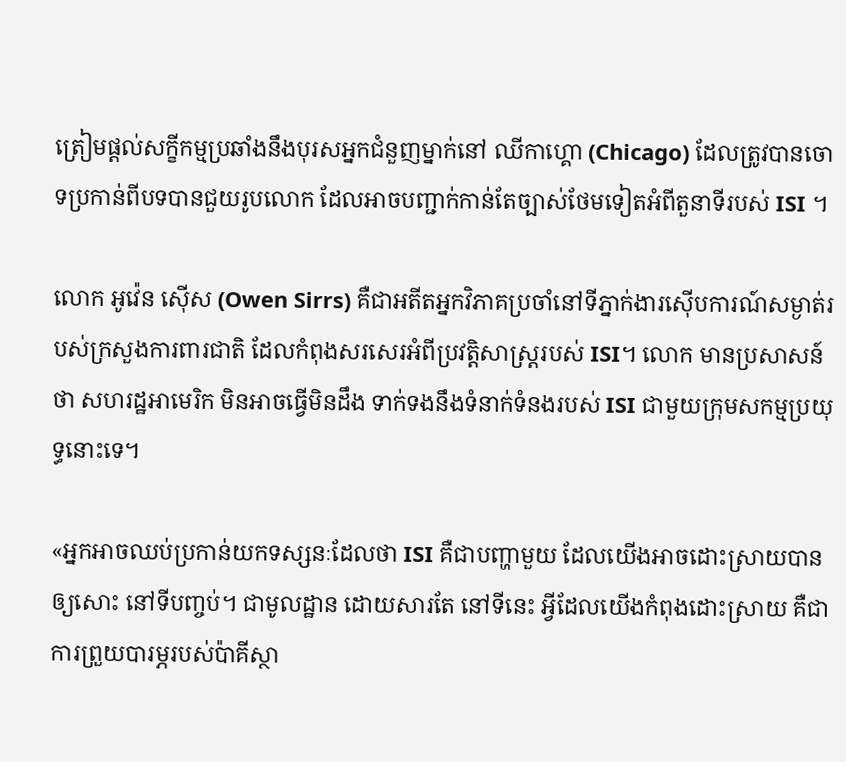ត្រៀមផ្តល់សក្ខីកម្មប្រឆាំងនឹងបុរសអ្នកជំនួញម្នាក់នៅ ឈីកាហ្គោ (Chicago) ដែលត្រូវបានចោទប្រកាន់ពីបទបានជួយរូបលោក ដែលអាចបញ្ជាក់កាន់តែច្បាស់ថែមទៀតអំពីតួនាទីរបស់ ISI ។

លោក អូវ៉េន ស៊ើស (Owen Sirrs) គឺជាអតីតអ្នកវិភាគប្រចាំនៅទីភ្នាក់ងារស៊ើបការណ៍សម្ងាត់របស់ក្រសួងការពារជាតិ ដែលកំពុងសរសេរអំពីប្រវត្តិសាស្រ្តរបស់ ISI។ លោក មានប្រសាសន៍ថា សហរដ្ឋអាមេរិក មិនអាចធ្វើមិនដឹង ទាក់ទងនឹងទំនាក់ទំនងរបស់ ISI ជាមួយក្រុមសកម្មប្រយុទ្ធនោះទេ។

«អ្នកអាចឈប់ប្រកាន់យកទស្សនៈដែលថា ISI គឺជាបញ្ហាមួយ ដែលយើងអាចដោះស្រាយបាន ឲ្យសោះ នៅទីបញ្ចប់។ ជាមូលដ្ឋាន ដោយសារតែ នៅទីនេះ អ្វីដែលយើងកំពុងដោះស្រាយ គឺជាការព្រួយបារម្ភរបស់ប៉ាគីស្ថា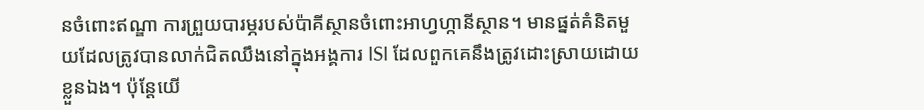នចំពោះឥណ្ឌា ការព្រួយបារម្ភរបស់ប៉ាគីស្ថានចំពោះអាហ្វហ្កានីស្ថាន។ មានផ្នត់គំនិតមួយដែលត្រូវបានលាក់ជិតឈឹងនៅក្នុងអង្គការ ISI ដែលពួកគេនឹងត្រូវដោះស្រាយដោយខ្លួនឯង។ ប៉ុន្តែយើ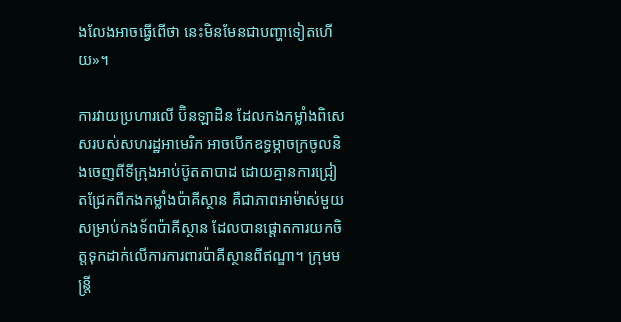ងលែងអាចធ្វើពើថា នេះមិនមែនជាបញ្ហាទៀតហើយ»។

ការវាយប្រហារលើ ប៊ិនឡាដិន ដែលកងកម្លាំងពិសេសរបស់សហរដ្ឋអាមេរិក អាចបើកឧទ្ធម្ភាចក្រចូលនិងចេញពីទីក្រុងអាប់ប៊ូតតាបាដ ដោយគ្មានការជ្រៀតជ្រែកពីកងកម្លាំងប៉ាគីស្ថាន គឺជាភាពអាម៉ាស់មួយសម្រាប់កងទ័ពប៉ាគីស្ថាន ដែលបានផ្តោតការយកចិត្តទុកដាក់លើការការពារប៉ាគីស្ថានពីឥណ្ឌា។ ក្រុមមន្ត្រី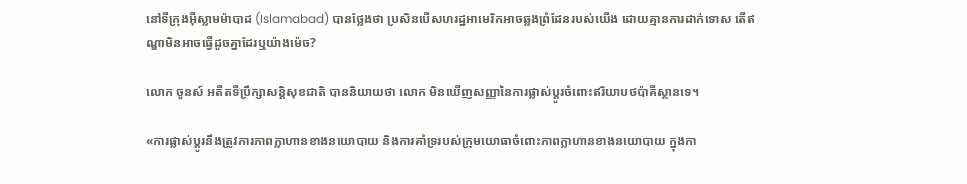នៅទីក្រុងអ៊ីស្លាមម៉ាបាដ (Islamabad) បានថ្លែងថា ប្រសិនបើសហរដ្ឋអាមេរិកអាចឆ្លងព្រំដែនរបស់យើង ដោយគ្មានការដាក់ទោស តើឥណ្ឌាមិនអាចធ្វើដូចគ្នាដែរឬយ៉ាងម៉េច?

លោក ចូនស៍ អតីតទីប្រឹក្សាសន្តិសុខជាតិ បាននិយាយថា លោក មិនឃើញសញ្ញានៃការផ្លាស់ប្តូរចំពោះឥរិយាបថប៉ាគីស្ថានទេ។

«ការផ្លាស់ប្តូរនឹងត្រូវការភាពក្លាហានខាងនយោបាយ និងការគាំទ្ររបស់ក្រុមយោធាចំពោះភាពក្លាហានខាងនយោបាយ ក្នុងកា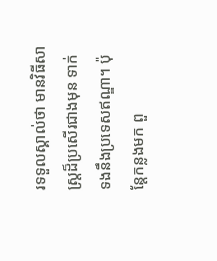រទទួលស្គាល់ថា មានវិធីសាស្ត្រដ៏ប្រសើរជាងមុន ទាក់ទងនឹងប្រទេសឥណ្ឌា។ ប៉ុន្តែកន្លងមក ពួ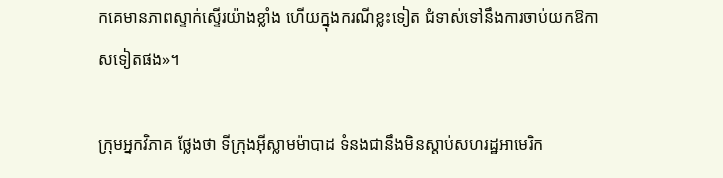កគេមានភាពស្ទាក់ស្ទើរយ៉ាងខ្លាំង ហើយក្នុងករណីខ្លះទៀត ជំទាស់ទៅនឹងការចាប់យកឱកាសទៀតផង»។

ក្រុមអ្នកវិភាគ ថ្លែងថា ទីក្រុងអ៊ីស្លាមម៉ាបាដ ទំនងជានឹងមិនស្តាប់សហរដ្ឋអាមេរិក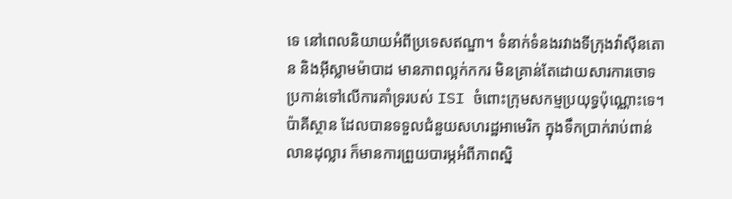ទេ នៅពេលនិយាយអំពីប្រទេសឥណ្ឌា។ ទំនាក់ទំនងរវាងទីក្រុងវ៉ាស៊ីនតោន និងអ៊ីស្លាមម៉ាបាដ មានភាពល្អក់កករ មិនគ្រាន់តែដោយសារការចោទប្រកាន់ទៅលើការគាំទ្ររបស់ ISI ចំពោះក្រុមសកម្មប្រយុទ្ធប៉ុណ្ណោះទេ។ ប៉ាគីស្ថាន ដែលបានទទួលជំនួយសហរដ្ឋអាមេរិក ក្នុងទឹកប្រាក់រាប់ពាន់លានដុល្លារ ក៏មានការព្រួយបារម្ភអំពីភាពស្និ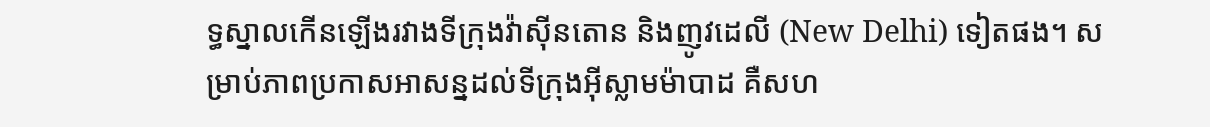ទ្ធស្នាលកើនឡើងរវាងទីក្រុងវ៉ាស៊ីនតោន និងញូវដេលី (New Delhi) ទៀតផង។ សម្រាប់ភាពប្រកាសអាសន្នដល់ទីក្រុងអ៊ីស្លាមម៉ាបាដ គឺសហ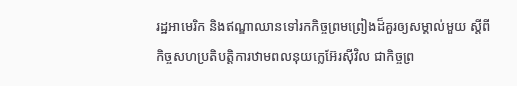រដ្ឋអាមេរិក និងឥណ្ឌាឈានទៅរកកិច្ចព្រមព្រៀងដ៏គួរឲ្យសម្គាល់មួយ ស្តីពីកិច្ចសហប្រតិបត្តិការឋាមពលនុយក្លេអ៊ែរស៊ីវិល ជាកិច្ចព្រ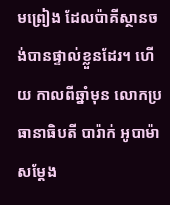មព្រៀង ដែលប៉ាគីស្ថានចង់បានផ្ទាល់ខ្លួនដែរ។ ហើយ កាលពីឆ្នាំមុន លោកប្រធានាធិបតី បារ៉ាក់ អូបាម៉ា សម្តែង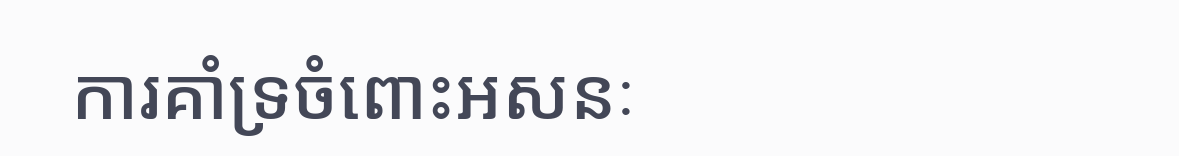ការគាំទ្រចំពោះអសនៈ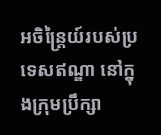អចិន្ត្រៃយ៍របស់ប្រទេសឥណ្ឌា នៅក្នុងក្រុមប្រឹក្សា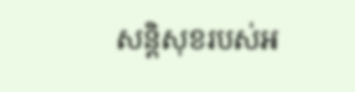សន្តិសុខរបស់អ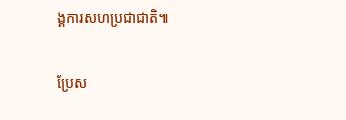ង្គការសហប្រជាជាតិ៕

ប្រែស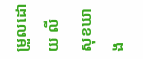ម្រួលដោយ លី សុខឃាង